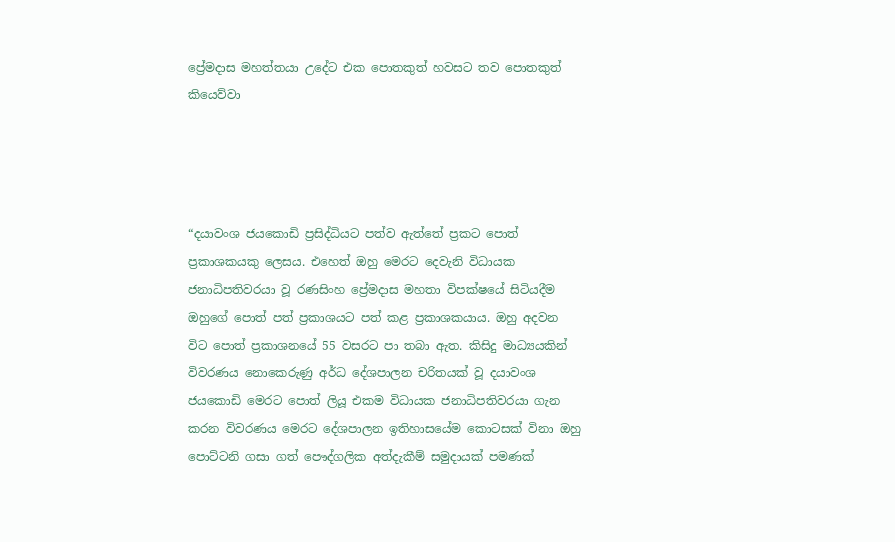ප්‍රේමදාස මහත්තයා උදේට එක පොතකුත් හවසට තව පොතකුත් කියෙව්වා




“දයාවංශ ජයකොඩි ප්‍රසිද්ධියට පත්ව ඇත්තේ ප්‍රකට පොත් ප්‍රකාශකයකු ලෙසය. එහෙත් ඔහු මෙරට දෙවැනි විධායක ජනාධිපතිවරයා වූ රණසිංහ ප්‍රේමදාස මහතා විපක්ෂයේ සිටියදීම ඔහුගේ පොත් පත් ප්‍රකාශයට පත් කළ ප්‍රකාශකයාය. ඔහු අදවන විට පොත් ප්‍රකාශනයේ 55 වසරට පා තබා ඇත. කිසිදු මාධ්‍යයකින් විවරණය නොකෙරුණු අර්ධ දේශපාලන චරිතයක් වූ දයාවංශ ජයකොඩි මෙරට පොත් ලියූ එකම විධායක ජනාධිපතිවරයා ගැන කරන විවරණය මෙරට දේශපාලන ඉතිහාසයේම කොටසක් විනා ඔහු පොට්ටනි ගසා ගත් පෞද්ගලික අත්දැකීම් සමුදායක් පමණක්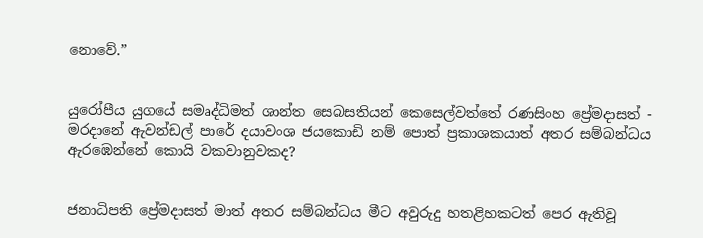නොවේ.”


යුරෝපීය යුගයේ සමෘද්ධිමත් ශාන්ත සෙබසතියන් කෙසෙල්වත්තේ රණසිංහ ප්‍රේමදාසත් - මරදානේ ඇවන්ඩල් පාරේ දයාවංශ ජයකොඩි නම් පොත් ප්‍රකාශකයාත් අතර සම්බන්ධය ඇරඹෙන්නේ කොයි වකවානුවකද?


ජනාධිපති ප්‍රේමදාසත් මාත් අතර සම්බන්ධය මීට අවුරුදු හතළිහකටත් පෙර ඇතිවූ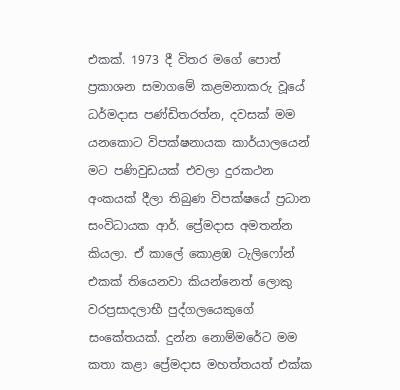එකක්. 1973 දී විතර මගේ පොත් ප්‍රකාශන සමාගමේ කළමනාකරු වූයේ ධර්මදාස පණ්ඩිතරත්න, දවසක් මම යනකොට විපක්ෂනායක කාර්යාලයෙන් මට පණිවුඩයක් එවලා දුරකථන අංකයක් දීලා තිබුණ විපක්ෂයේ ප්‍රධාන සංවිධායක ආර්. ප්‍රේමදාස අමතන්න කියලා. ඒ කාලේ කොළඹ ටැලිෆෝන් එකක් තියෙනවා කියන්නෙත් ලොකු වරප්‍රසාදලාභී පුද්ගලයෙකුගේ සංකේතයක්. දුන්න නොම්මරේට මම කතා කළා ප්‍රේමදාස මහත්තයත් එක්ක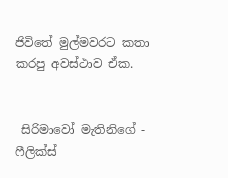ජිවිතේ මුල්මවරට කතා කරපු අවස්ථාව ඒක.


 සිරිමාවෝ මැතිනිගේ - ෆීලික්ස්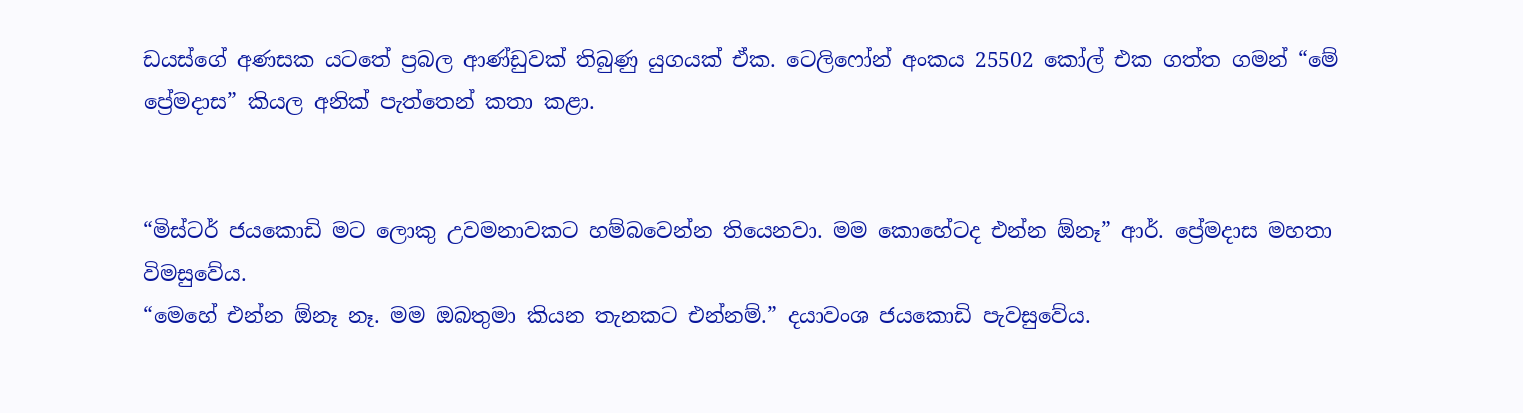ඩයස්ගේ අණසක යටතේ ප්‍රබල ආණ්ඩුවක් තිබුණු යුගයක් ඒක. ටෙලිෆෝන් අංකය 25502 කෝල් එක ගත්ත ගමන් “මේ ප්‍රේමදාස” කියල අනික් පැත්තෙන් කතා කළා.


“මිස්ටර් ජයකොඩි මට ලොකු උවමනාවකට හම්බවෙන්න තියෙනවා. මම කොහේටද එන්න ඕනෑ” ආර්. ප්‍රේමදාස මහතා විමසුවේය.
“මෙහේ එන්න ඕනෑ නෑ. මම ඔබතුමා කියන තැනකට එන්නම්.” දයාවංශ ජයකොඩි පැවසුවේය.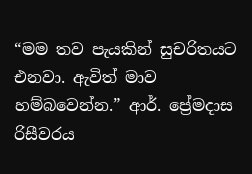“මම තව පැයකින් සුචරිතයට එනවා. ඇවිත් මාව හම්බවෙන්න.” ආර්. ප්‍රේමදාස රිසීවරය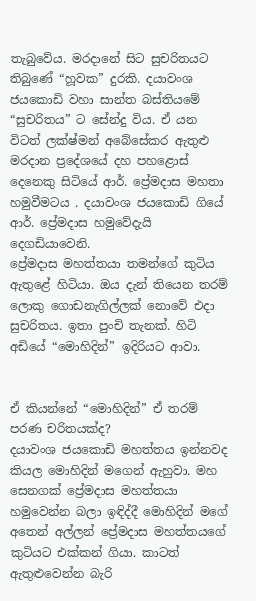තැබුවේය. මරදානේ සිට සුචරිතයට තිබුණේ “හූවක” දුරකි. දයාවංශ ජයකොඩි වහා සාන්ත බස්තියමේ “සුචරිතය” ට සේන්දු විය. ඒ යන විටත් ලක්ෂ්මන් අබේසේකර ඇතුළු මරදාන ප්‍රදේශයේ දහ පහළොස් දෙනෙකු සිටියේ ආර්. ප්‍රේමදාස මහතා හමුවීමටය . දයාවංශ ජයකොඩි ගියේ ආර්. ප්‍රේමදාස හමුවේදැයි දෙගඩියාවෙනි.
ප්‍රේමදාස මහත්තයා තමන්ගේ කුටිය ඇතුළේ හිටියා. ඔය දැන් තියෙන තරම් ලොකු ගොඩනැගිල්ලක් නොවේ එදා සුචරිතය. ඉතා පුංචි තැනක්. හිටි අඩියේ “මොහිදින්” ඉදිරියට ආවා.


ඒ කියන්නේ “මොහිදින්” ඒ තරම් පරණ චරිතයක්ද?
දයාවංශ ජයකොඩි මහත්තය ඉන්නවද කියල මොහිදින් මගෙන් ඇහුවා. මහ සෙනගක් ප්‍රේමදාස මහත්තයා හමුවෙන්න බලා ඉඳිද්දී මොහිදින් මගේ අතෙන් අල්ලන් ප්‍රේමදාස මහත්තයගේ කුටියට එක්කන් ගියා. කාටත් ඇතුළුවෙන්න බැරි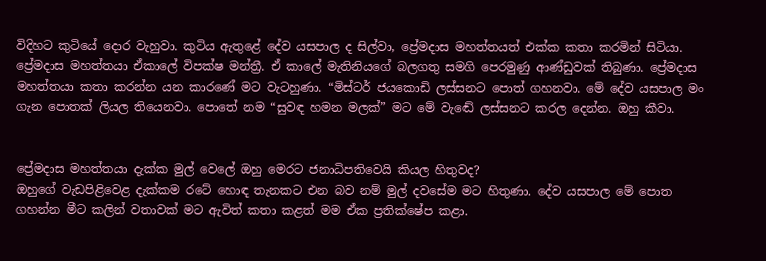විදිහට කුටියේ දොර වැහුවා. කුටිය ඇතුළේ දේව යසපාල ද සිල්වා, ප්‍රේමදාස මහත්තයත් එක්ක කතා කරමින් සිටියා. ප්‍රේමදාස මහත්තයා ඒකාලේ විපක්ෂ මන්ත්‍රී. ඒ කාලේ මැතිනියගේ බලගතු සමගි පෙරමුණු ආණ්ඩුවක් තිබුණා. ප්‍රේමදාස මහත්තයා කතා කරන්න යන කාරණේ මට වැටහුණා. “මිස්ටර් ජයකොඩි ලස්සනට පොත් ගහනවා. මේ දේව යසපාල මං ගැන පොතක් ලියල තියෙනවා. පොතේ නම “සුවඳ හමන මලක්” මට මේ වැඬේ ලස්සනට කරල දෙන්න. ඔහු කීවා.


ප්‍රේමදාස මහත්තයා දැක්ක මුල් වෙලේ ඔහු මෙරට ජනාධිපතිවෙයි කියල හිතුවද?
ඔහුගේ වැඩපිළිවෙළ දැක්කම රටේ හොඳ තැනකට එන බව නම් මුල් දවසේම මට හිතුණා. දේව යසපාල මේ පොත ගහන්න මීට කලින් වතාවක් මට ඇවිත් කතා කළත් මම ඒක ප්‍රතික්ෂේප කළා.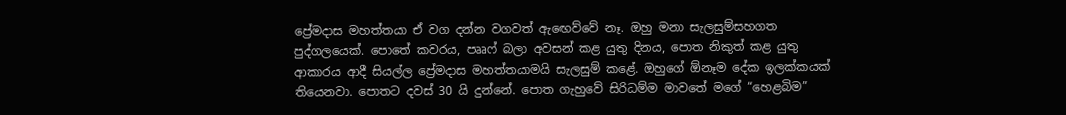ප්‍රේමදාස මහත්තයා ඒ වග දන්න වගවත් ඇඟෙව්වේ නෑ. ඔහු මනා සැලසුම්සහගත පුද්ගලයෙක්. පොතේ කවරය, පෲෆ් බලා අවසන් කළ යුතු දිනය, පොත නිකුත් කළ යුතු ආකාරය ආදී සියල්ල ප්‍රේමදාස මහත්තයාමයි සැලසුම් කළේ. ඔහුගේ ඕනෑම දේක ඉලක්කයක් තියෙනවා. පොතට දවස් 30 යි දුන්නේ. පොත ගැහුවේ සිරිධම්ම මාවතේ මගේ “හෙළබිම”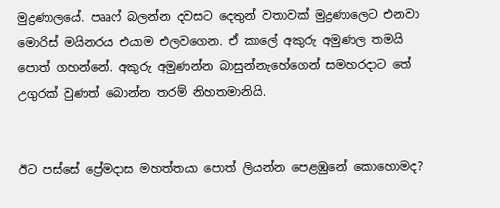මුද්‍රණාලයේ. පෲෆ් බලන්න දවසට දෙතුන් වතාවක් මුද්‍රණාලෙට එනවා මොරිස් මයිනරය එයාම එලවගෙන. ඒ කාලේ අකුරු අමුණල තමයි පොත් ගහන්නේ. අකුරු අමුණන්න බාසුන්නැහේගෙන් සමහරදාට තේ උගුරක් වුණත් බොන්න තරම් නිහතමානියි.


ඊට පස්සේ ප්‍රේමදාස මහත්තයා පොත් ලියන්න පෙළඹුනේ කොහොමද?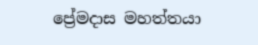ප්‍රේමදාස මහත්තයා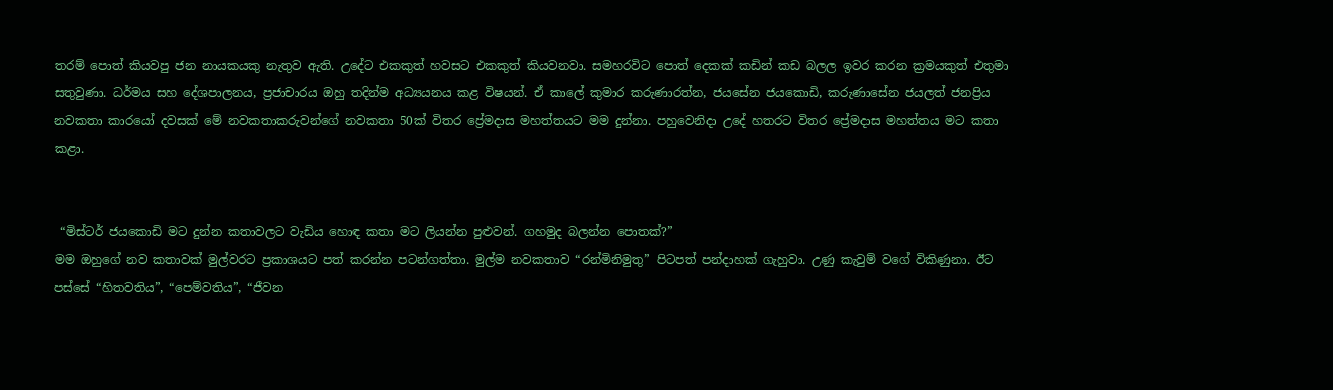තරම් පොත් කියවපු ජන නායකයකු නැතුව ඇති. උදේට එකකුත් හවසට එකකුත් කියවනවා. සමහරවිට පොත් දෙකක් කඩින් කඩ බලල ඉවර කරන ක්‍රමයකුත් එතුමා සතුවුණා. ධර්මය සහ දේශපාලනය, ප්‍රජාචාරය ඔහු තදින්ම අධ්‍යයනය කළ විෂයන්. ඒ කාලේ කුමාර කරුණාරත්න, ජයසේන ජයකොඩි, කරුණාසේන ජයලත් ජනප්‍රිය නවකතා කාරයෝ දවසක් මේ නවකතාකරුවන්ගේ නවකතා 50ක් විතර ප්‍රේමදාස මහත්තයට මම දුන්නා. පහුවෙනිදා උදේ හතරට විතර ප්‍රේමදාස මහත්තය මට කතා කළා.


 “මිස්ටර් ජයකොඩි මට දුන්න කතාවලට වැඩිය හොඳ කතා මට ලියන්න පුළුවන්. ගහමුද බලන්න පොතක්?”
මම ඔහුගේ නව කතාවක් මුල්වරට ප්‍රකාශයට පත් කරන්න පටන්ගත්තා. මුල්ම නවකතාව “රන්මිනිමුතු” පිටපත් පන්දාහක් ගැහුවා. උණු කැවුම් වගේ විකිණුනා. ඊට පස්සේ “හිතවතිය”, “පෙම්වතිය”, “ජීවන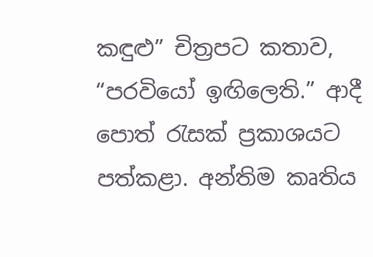කඳුළු” චිත්‍රපට කතාව, “පරවියෝ ඉඟිලෙති.” ආදී පොත් රැසක් ප්‍රකාශයට පත්කළා. අන්තිම කෘතිය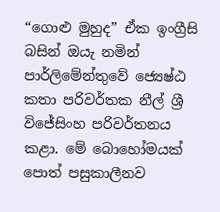“ගොළු මුහුද” ඒක ඉංග්‍රීසි බසින් ඔයැ නමින් පාර්ලිමේන්තුවේ ජ්‍යෙෂ්ඨ කතා පරිවර්තක නීල් ශ්‍රී විජේසිංහ පරිවර්තනය කළා. මේ බොහෝමයක් පොත් පසුකාලීනව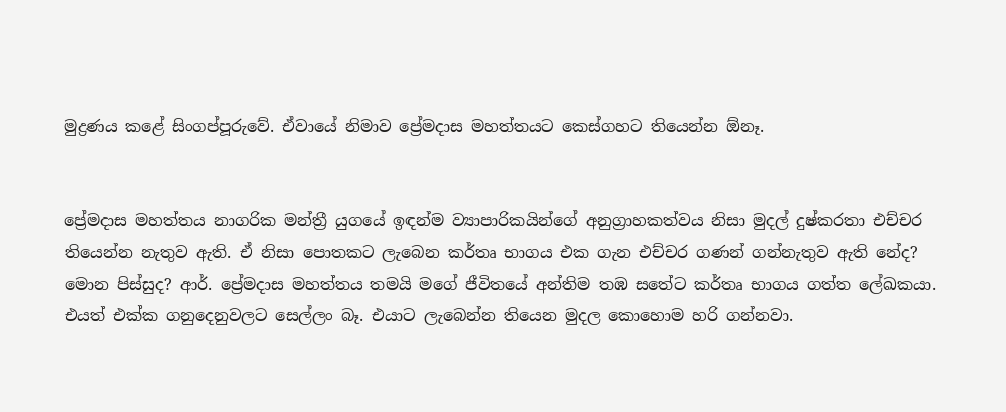මුද්‍රණය කළේ සිංගප්පූරුවේ. ඒවායේ නිමාව ප්‍රේමදාස මහත්තයට කෙස්ගහට තියෙන්න ඕනෑ.


ප්‍රේමදාස මහත්තය නාගරික මන්ත්‍රී යුගයේ ඉඳන්ම ව්‍යාපාරිකයින්ගේ අනුග්‍රාහකත්වය නිසා මුදල් දුෂ්කරතා එච්චර තියෙන්න නැතුව ඇති. ඒ නිසා පොතකට ලැබෙන කර්තෘ භාගය එක ගැන එච්චර ගණන් ගන්නැතුව ඇති නේද?
මොන පිස්සුද? ආර්. ප්‍රේමදාස මහත්තය තමයි මගේ ජීවිතයේ අන්තිම තඹ සතේට කර්තෘ භාගය ගත්ත ලේඛකයා. එයත් එක්ක ගනුදෙනුවලට සෙල්ලං බෑ. එයාට ලැබෙන්න තියෙන මුදල කොහොම හරි ගන්නවා.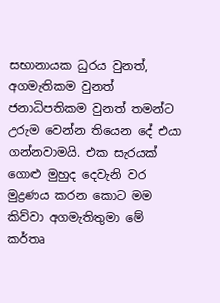සභානායක ධුරය වුනත්, අගමැතිකම වුනත් ජනාධිපතිකම වුනත් තමන්ට උරුම වෙන්න තියෙන දේ එයා ගන්නවාමයි. එක සැරයක් ගොළු මුහුද දෙවැනි වර මුද්‍රණය කරන කොට මම කිව්වා අගමැතිතුමා මේ කර්තෘ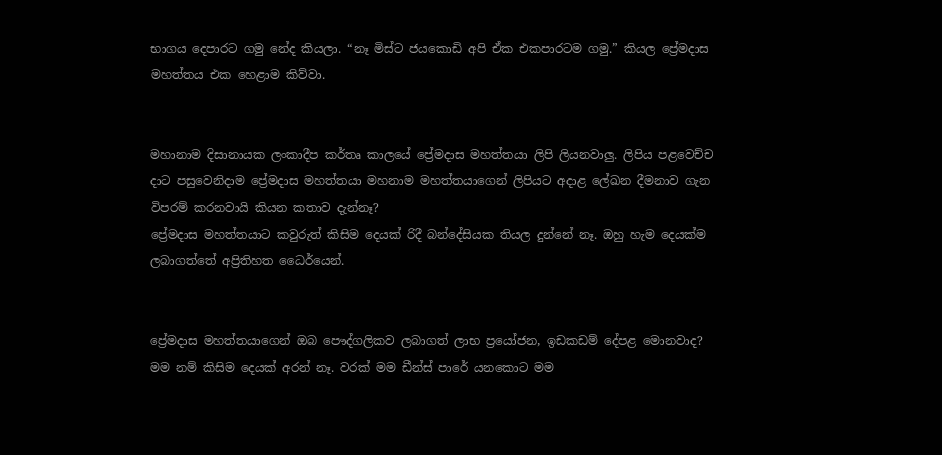භාගය දෙපාරට ගමු නේද කියලා. “නෑ මිස්ට ජයකොඩි අපි ඒක එකපාරටම ගමු.” කියල ප්‍රේමදාස මහත්තය එක හෙළාම කිව්වා.


මහානාම දිසානායක ලංකාදීප කර්තෘ කාලයේ ප්‍රේමදාස මහත්තයා ලිපි ලියනවාලු. ලිපිය පළවෙච්ච දාට පසුවෙනිදාම ප්‍රේමදාස මහත්තයා මහනාම මහත්තයාගෙන් ලිපියට අදාළ ලේඛන දීමනාව ගැන විපරම් කරනවායි කියන කතාව දැන්නෑ?
ප්‍රේමදාස මහත්තයාට කවුරුත් කිසිම දෙයක් රිදී බන්දේසියක තියල දුන්නේ නෑ. ඔහු හැම දෙයක්ම ලබාගත්තේ අප්‍රිතිහත ධෛර්යෙන්.


ප්‍රේමදාස මහත්තයාගෙන් ඔබ පෞද්ගලිකව ලබාගත් ලාභ ප්‍රයෝජන, ඉඩකඩම් දේපළ මොනවාද?
මම නම් කිසිම දෙයක් අරන් නෑ. වරක් මම ඩීන්ස් පාරේ යනකොට මම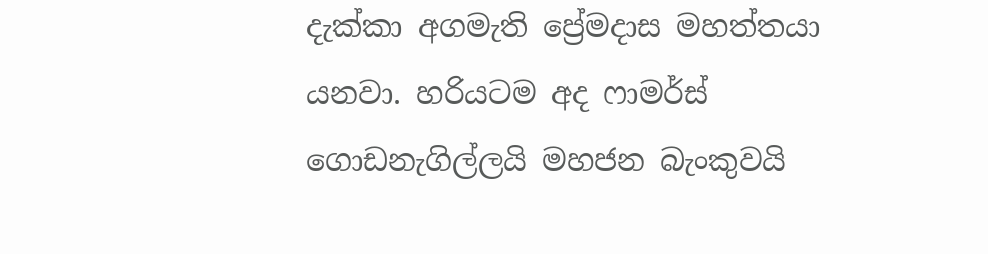දැක්කා අගමැති ප්‍රේමදාස මහත්තයා යනවා. හරියටම අද ෆාමර්ස් ගොඩනැගිල්ලයි මහජන බැංකුවයි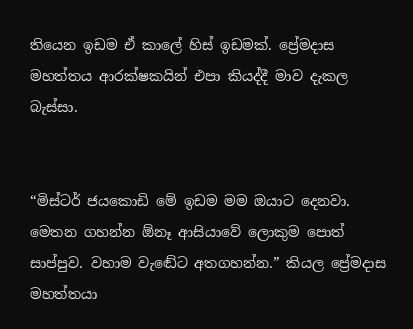තියෙන ඉඩම ඒ කාලේ හිස් ඉඩමක්. ප්‍රේමදාස මහත්තය ආරක්ෂකයින් එපා කියද්දී මාව දැකල බැස්සා.


“මිස්ටර් ජයකොඩි මේ ඉඩම මම ඔයාට දෙනවා. මෙතන ගහන්න ඕනෑ ආසියාවේ ලොකුම පොත් සාප්පුව. වහාම වැඬේට අතගහන්න.” කියල ප්‍රේමදාස මහත්තයා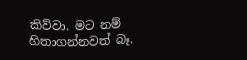කිව්වා. මට නම් හිතාගන්නවත් බෑ.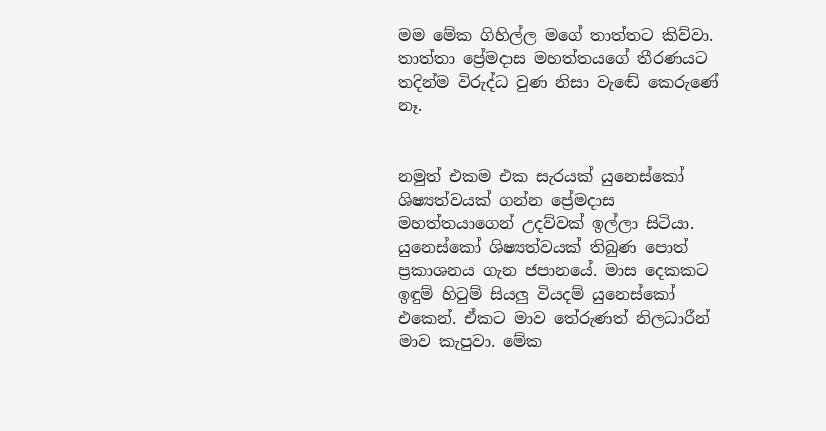මම මේක ගිහිල්ල මගේ තාත්තට කිව්වා. තාත්තා ප්‍රේමදාස මහත්තයගේ තීරණයට තදින්ම විරුද්ධ වුණ නිසා වැඬේ කෙරුණේ නෑ.


නමුත් එකම එක සැරයක් යුනෙස්කෝ ශිෂ්‍යත්වයක් ගන්න ප්‍රේමදාස මහත්තයාගෙන් උදව්වක් ඉල්ලා සිටියා.  යුනෙස්කෝ ශිෂ්‍යත්වයක් තිබුණ පොත් ප්‍රකාශනය ගැන ජපානයේ. මාස දෙකකට ඉඳුම් හිටුම් සියලු වියදම් යුනෙස්කෝ එකෙන්. ඒකට මාව තේරුණත් නිලධාරීන් මාව කැපුවා. මේක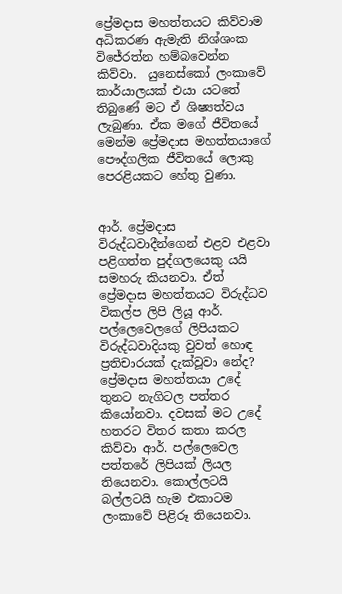ප්‍රේමදාස මහත්තයට කිව්වාම අධිකරණ ඇමැති නිශ්ශංක විජේරත්න හම්බවෙන්න කිව්වා.  යුනෙස්කෝ ලංකාවේ කාර්යාලයක් එයා යටතේ තිබුණේ මට ඒ ශිෂ්‍යත්වය ලැබුණා. ඒක මගේ ජීවිතයේ මෙන්ම ප්‍රේමදාස මහත්තයාගේ පෞද්ගලික ජීවිතයේ ලොකු පෙරළියකට හේතු වුණා.


ආර්. ප්‍රේමදාස විරුද්ධවාදීන්ගෙන් එළව එළවා පළිගත්ත පුද්ගලයෙකු යයි සමහරු කියනවා. ඒත් ප්‍රේමදාස මහත්තයට විරුද්ධව විකල්ප ලිපි ලියූ ආර්. පල්ලෙවෙලගේ ලිපියකට විරුද්ධවාදියකු වුවත් හොඳ ප්‍රතිචාරයක් දැක්වූවා නේද?
ප්‍රේමදාස මහත්තයා උදේ තුනට නැගිටල පත්තර කියෝනවා. දවසක් මට උදේ හතරට විතර කතා කරල කිව්වා ආර්. පල්ලෙවෙල පත්තරේ ලිපියක් ලියල තියෙනවා. කොල්ලටයි බල්ලටයි හැම එකාටම ලංකාවේ පිළිරූ තියෙනවා.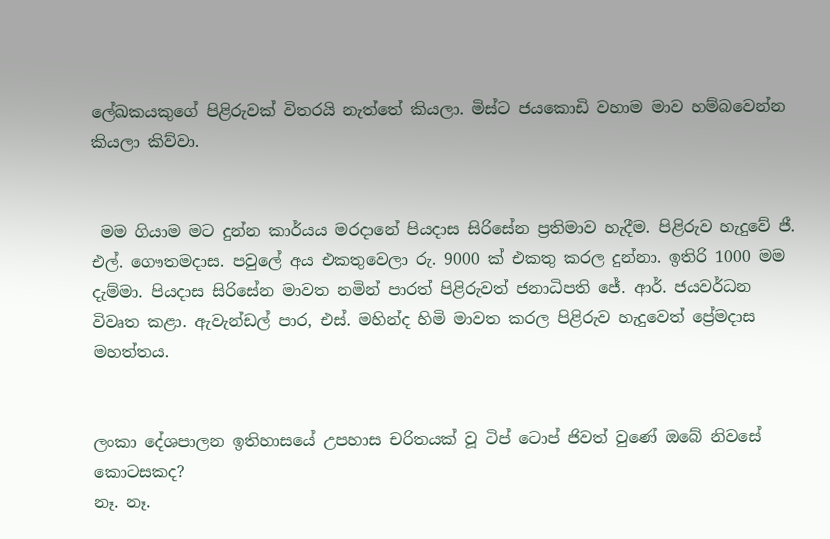ලේඛකයකුගේ පිළිරුවක් විතරයි නැත්තේ කියලා. මිස්ට ජයකොඩි වහාම මාව හම්බවෙන්න කියලා කිව්වා.


 මම ගියාම මට දුන්න කාර්යය මරදානේ පියදාස සිරිසේන ප්‍රතිමාව හැදීම. පිළිරුව හැදුවේ ජී. එල්. ගෞතමදාස. පවුලේ අය එකතුවෙලා රු. 9000 ක් එකතු කරල දුන්නා. ඉතිරි 1000 මම දැම්මා. පියදාස සිරිසේන මාවත නමින් පාරත් පිළිරුවත් ජනාධිපති ජේ. ආර්. ජයවර්ධන විවෘත කළා. ඇවැන්ඩල් පාර, එස්. මහින්ද හිමි මාවත කරල පිළිරුව හැදුවෙත් ප්‍රේමදාස මහත්තය.


ලංකා දේශපාලන ඉතිහාසයේ උපහාස චරිතයක් වූ ටිප් ටොප් ජිවත් වුණේ ඔබේ නිවසේ කොටසකද?
නෑ. නෑ.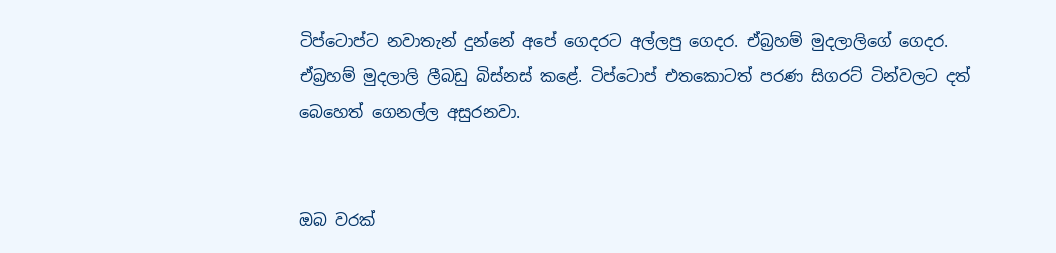ටිප්ටොප්ට නවාතැන් දුන්නේ අපේ ගෙදරට අල්ලපු ගෙදර. ඒබ්‍රහම් මුදලාලිගේ ගෙදර. ඒබ්‍රහම් මුදලාලි ලීබඩු බිස්නස් කළේ. ටිප්ටොප් එතකොටත් පරණ සිගරට් ටින්වලට දත් බෙහෙත් ගෙනල්ල අසුරනවා.


ඔබ වරක්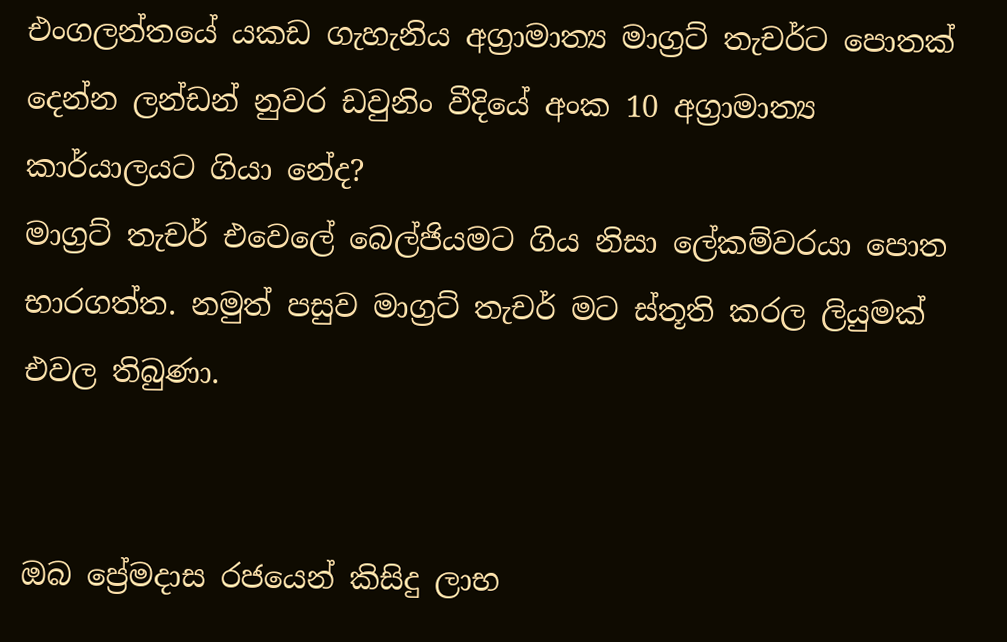එංගලන්තයේ යකඩ ගැහැනිය අග්‍රාමාත්‍ය මාග්‍රට් තැචර්ට පොතක් දෙන්න ලන්ඩන් නුවර ඩවුනිං වීදියේ අංක 10 අග්‍රාමාත්‍ය කාර්යාලයට ගියා නේද?
මාග්‍රට් තැචර් එවෙලේ බෙල්ජියමට ගිය නිසා ලේකම්වරයා පොත භාරගත්ත. නමුත් පසුව මාග්‍රට් තැචර් මට ස්තූති කරල ලියුමක් එවල තිබුණා.


ඔබ ප්‍රේමදාස රජයෙන් කිසිදු ලාභ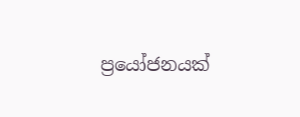ප්‍රයෝජනයක්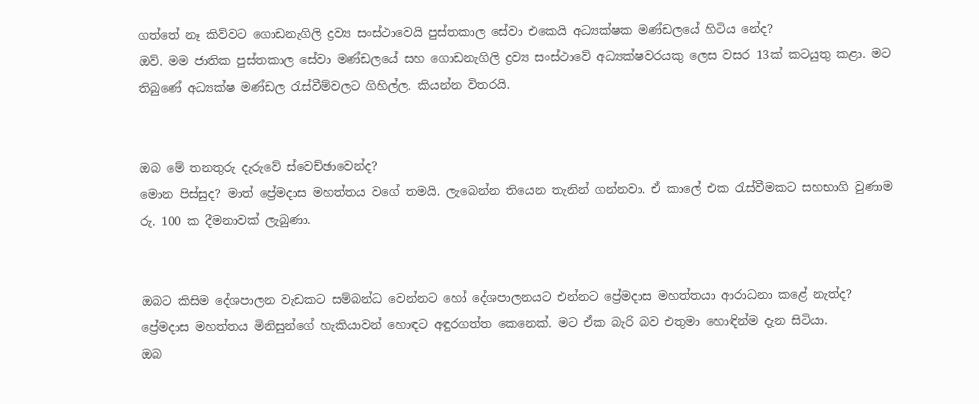ගත්තේ නෑ කිව්වට ගොඩනැගිලි ද්‍රව්‍ය සංස්ථාවෙයි පුස්තකාල සේවා එකෙයි අධ්‍යක්ෂක මණ්ඩලයේ හිටිය නේද?
ඔව්. මම ජාතික පුස්තකාල සේවා මණ්ඩලයේ සහ ගොඩනැගිලි ද්‍රව්‍ය සංස්ථාවේ අධ්‍යක්ෂවරයකු ලෙස වසර 13ක් කටයුතු කළා. මට තිබුණේ අධ්‍යක්ෂ මණ්ඩල රැස්වීම්වලට ගිහිල්ල. කියන්න විතරයි.


ඔබ මේ තනතුරු දැරුවේ ස්වෙච්ඡාවෙන්ද?
මොන පිස්සුද? මාත් ප්‍රේමදාස මහත්තය වගේ තමයි. ලැබෙන්න තියෙන තැනින් ගන්නවා. ඒ කාලේ එක රැස්වීමකට සහභාගි වුණාම රු. 100 ක දීමනාවක් ලැබුණා.


ඔබට කිසිම දේශපාලන වැඩකට සම්බන්ධ වෙන්නට හෝ දේශපාලනයට එන්නට ප්‍රේමදාස මහත්තයා ආරාධනා කළේ නැත්ද?
ප්‍රේමදාස මහත්තය මිනිසුන්ගේ හැකියාවන් හොඳට අඳුරගත්ත කෙනෙක්. මට ඒක බැරි බව එතුමා හොඳින්ම දැන සිටියා.
ඔබ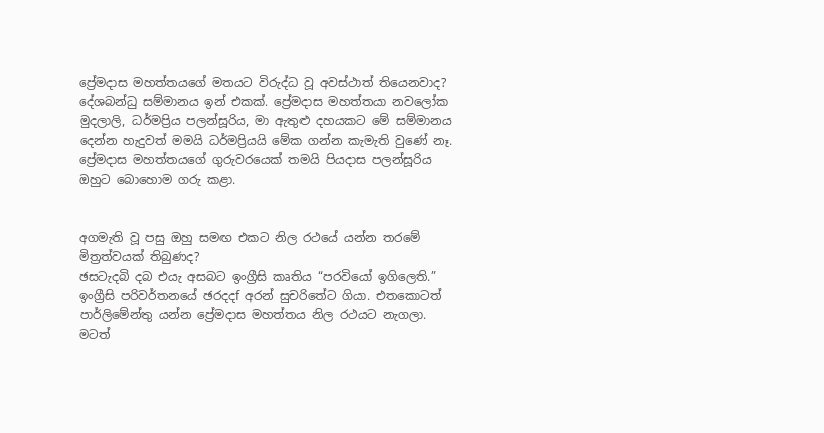ප්‍රේමදාස මහත්තයගේ මතයට විරුද්ධ වූ අවස්ථාත් තියෙනවාද?
දේශබන්ධු සම්මානය ඉන් එකක්. ප්‍රේමදාස මහත්තයා නවලෝක මුදලාලි, ධර්මප්‍රිය පලන්සූරිය, මා ඇතුළු දහයකට මේ සම්මානය දෙන්න හැදුවත් මමයි ධර්මප්‍රියයි මේක ගන්න කැමැති වුණේ නෑ. ප්‍රේමදාස මහත්තයගේ ගුරුවරයෙක් තමයි පියදාස පලන්සූරිය ඔහුට බොහොම ගරු කළා.


අගමැති වූ පසු ඔහු සමඟ එකට නිල රථයේ යන්න තරමේ මිත්‍රත්වයක් තිබුණද?
ඡසටැදබි දබ එයැ අසබට ඉංග්‍රීසි කෘතිය “පරවියෝ ඉගිලෙති.” ඉංග්‍රීසි පරිවර්තනයේ ඡරදදf අරන් සුචරිතේට ගියා. එතකොටත් පාර්ලිමේන්තු යන්න ප්‍රේමදාස මහත්තය නිල රථයට නැගලා. මටත්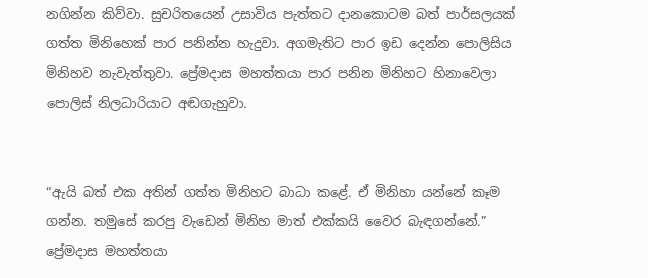නගින්න කිව්වා. සුචරිතයෙන් උසාවිය පැත්තට දානකොටම බත් පාර්සලයක් ගත්ත මිනිහෙක් පාර පනින්න හැදුවා. අගමැතිට පාර ඉඩ දෙන්න පොලිසිය මිනිහව නැවැත්තුවා. ප්‍රේමදාස මහත්තයා පාර පනින මිනිහට හිනාවෙලා පොලිස් නිලධාරියාට අඬගැහුවා.


“ඇයි බත් එක අතින් ගත්ත මිනිහට බාධා කළේ. ඒ මිනිහා යන්නේ කෑම ගන්න. තමුසේ කරපු වැඩෙන් මිනිහ මාත් එක්කයි වෛර බැඳගන්නේ.” ප්‍රේමදාස මහත්තයා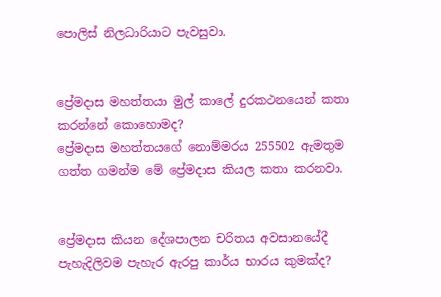පොලිස් නිලධාරියාට පැවසුවා.


ප්‍රේමදාස මහත්තයා මුල් කාලේ දුරකථනයෙන් කතා කරන්නේ කොහොමද?
ප්‍රේමදාස මහත්තයගේ නොම්මරය 255502 ඇමතුම ගත්ත ගමන්ම මේ ප්‍රේමදාස කියල කතා කරනවා.


ප්‍රේමදාස කියන දේශපාලන චරිතය අවසානයේදී පැහැදිලිවම පැහැර ඇරපු කාර්ය භාරය කුමක්ද?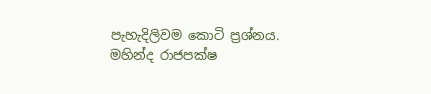පැහැදිලිවම කොටි ප්‍රශ්නය. මහින්ද රාජපක්ෂ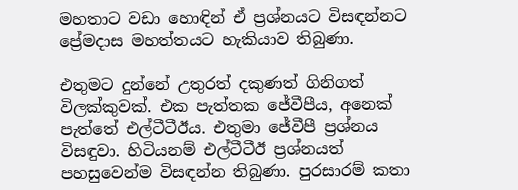මහතාට වඩා හොඳින් ඒ ප්‍රශ්නයට විසඳන්නට ප්‍රේමදාස මහත්තයට හැකියාව තිබුණා.

එතුමට දුන්නේ උතුරත් දකුණත් ගිනිගත් විලක්කුවක්. එක පැත්තක ජේවීපීය, අනෙක් පැත්තේ එල්ටීටීඊය. එතුමා ජේවීපී ප්‍රශ්නය විසඳුවා. හිටියනම් එල්ටීටීඊ ප්‍රශ්නයත් පහසුවෙන්ම විසඳන්න තිබුණා. පුරසාරම් කතා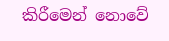කිරීමෙන් නොවේ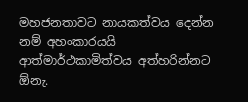මහජනතාවට නායකත්වය දෙන්න නම් අහංකාරයයි ආත්මාර්ථකාමිත්වය අත්හරින්නට ඕනැ.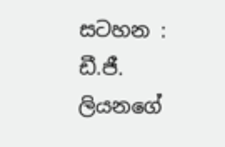සටහන : ඩී.ජී. ලියනගේ